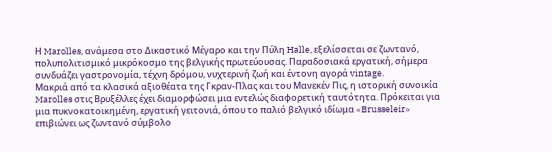Η Marolles, ανάμεσα στο Δικαστικό Μέγαρο και την Πύλη Halle, εξελίσσεται σε ζωντανό, πολυπολιτισμικό μικρόκοσμο της βελγικής πρωτεύουσας. Παραδοσιακά εργατική, σήμερα συνδυάζει γαστρονομία, τέχνη δρόμου, νυχτερινή ζωή και έντονη αγορά vintage.
Μακριά από τα κλασικά αξιοθέατα της Γκραν-Πλας και του Μανεκέν Πις, η ιστορική συνοικία Marolles στις Βρυξέλλες έχει διαμορφώσει μια εντελώς διαφορετική ταυτότητα. Πρόκειται για μια πυκνοκατοικημένη, εργατική γειτονιά, όπου το παλιό βελγικό ιδίωμα «Brusseleir» επιβιώνει ως ζωντανό σύμβολο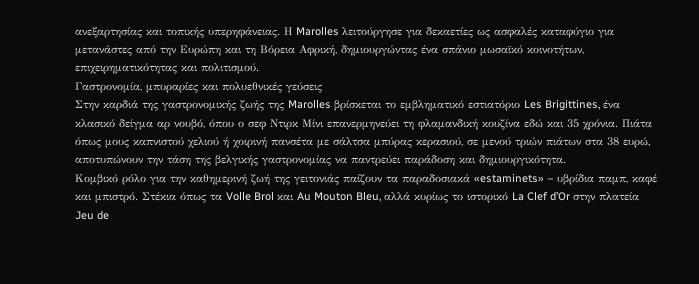ανεξαρτησίας και τοπικής υπερηφάνειας. Η Marolles λειτούργησε για δεκαετίες ως ασφαλές καταφύγιο για μετανάστες από την Ευρώπη και τη Βόρεια Αφρική, δημιουργώντας ένα σπάνιο μωσαϊκό κοινοτήτων, επιχειρηματικότητας και πολιτισμού.
Γαστρονομία, μπυραρίες και πολυεθνικές γεύσεις
Στην καρδιά της γαστρονομικής ζωής της Marolles βρίσκεται το εμβληματικό εστιατόριο Les Brigittines, ένα κλασικό δείγμα αρ νουβό, όπου ο σεφ Ντιρκ Μίνι επανερμηνεύει τη φλαμανδική κουζίνα εδώ και 35 χρόνια. Πιάτα όπως μους καπνιστού χελιού ή χοιρινή πανσέτα με σάλτσα μπύρας κερασιού, σε μενού τριών πιάτων στα 38 ευρώ, αποτυπώνουν την τάση της βελγικής γαστρονομίας να παντρεύει παράδοση και δημιουργικότητα.
Κομβικό ρόλο για την καθημερινή ζωή της γειτονιάς παίζουν τα παραδοσιακά «estaminets» – υβρίδια παμπ, καφέ και μπιστρό. Στέκια όπως τα Volle Brol και Au Mouton Bleu, αλλά κυρίως το ιστορικό La Clef d’Or στην πλατεία Jeu de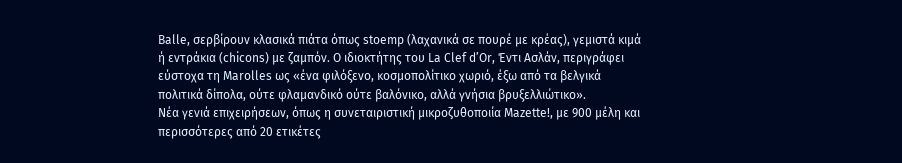Balle, σερβίρουν κλασικά πιάτα όπως stoemp (λαχανικά σε πουρέ με κρέας), γεμιστά κιμά ή εντράκια (chicons) με ζαμπόν. Ο ιδιοκτήτης του La Clef d’Or, Έντι Ασλάν, περιγράφει εύστοχα τη Marolles ως «ένα φιλόξενο, κοσμοπολίτικο χωριό, έξω από τα βελγικά πολιτικά δίπολα, ούτε φλαμανδικό ούτε βαλόνικο, αλλά γνήσια βρυξελλιώτικο».
Νέα γενιά επιχειρήσεων, όπως η συνεταιριστική μικροζυθοποιία Mazette!, με 900 μέλη και περισσότερες από 20 ετικέτες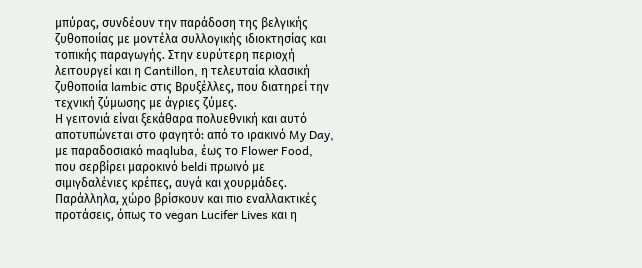μπύρας, συνδέουν την παράδοση της βελγικής ζυθοποιίας με μοντέλα συλλογικής ιδιοκτησίας και τοπικής παραγωγής. Στην ευρύτερη περιοχή λειτουργεί και η Cantillon, η τελευταία κλασική ζυθοποιία lambic στις Βρυξέλλες, που διατηρεί την τεχνική ζύμωσης με άγριες ζύμες.
Η γειτονιά είναι ξεκάθαρα πολυεθνική και αυτό αποτυπώνεται στο φαγητό: από το ιρακινό My Day, με παραδοσιακό maqluba, έως το Flower Food, που σερβίρει μαροκινό beldi πρωινό με σιμιγδαλένιες κρέπες, αυγά και χουρμάδες. Παράλληλα, χώρο βρίσκουν και πιο εναλλακτικές προτάσεις, όπως το vegan Lucifer Lives και η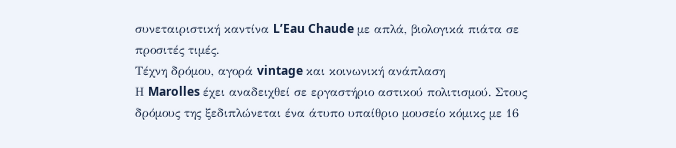συνεταιριστική καντίνα L’Eau Chaude με απλά, βιολογικά πιάτα σε προσιτές τιμές.
Τέχνη δρόμου, αγορά vintage και κοινωνική ανάπλαση
Η Marolles έχει αναδειχθεί σε εργαστήριο αστικού πολιτισμού. Στους δρόμους της ξεδιπλώνεται ένα άτυπο υπαίθριο μουσείο κόμικς με 16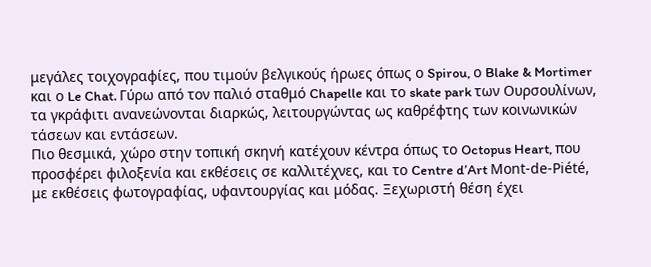μεγάλες τοιχογραφίες, που τιμούν βελγικούς ήρωες όπως ο Spirou, ο Blake & Mortimer και ο Le Chat. Γύρω από τον παλιό σταθμό Chapelle και το skate park των Ουρσουλίνων, τα γκράφιτι ανανεώνονται διαρκώς, λειτουργώντας ως καθρέφτης των κοινωνικών τάσεων και εντάσεων.
Πιο θεσμικά, χώρο στην τοπική σκηνή κατέχουν κέντρα όπως το Octopus Heart, που προσφέρει φιλοξενία και εκθέσεις σε καλλιτέχνες, και το Centre d’Art Mont-de-Piété, με εκθέσεις φωτογραφίας, υφαντουργίας και μόδας. Ξεχωριστή θέση έχει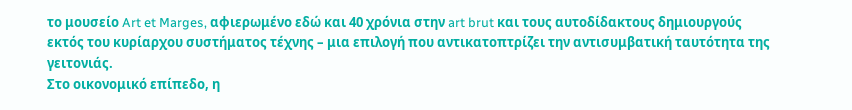το μουσείο Art et Marges, αφιερωμένο εδώ και 40 χρόνια στην art brut και τους αυτοδίδακτους δημιουργούς εκτός του κυρίαρχου συστήματος τέχνης – μια επιλογή που αντικατοπτρίζει την αντισυμβατική ταυτότητα της γειτονιάς.
Στο οικονομικό επίπεδο, η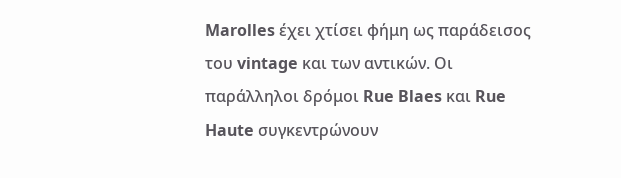Marolles έχει χτίσει φήμη ως παράδεισος του vintage και των αντικών. Οι παράλληλοι δρόμοι Rue Blaes και Rue Haute συγκεντρώνουν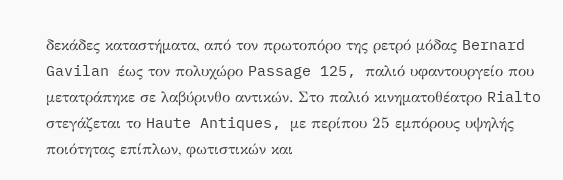δεκάδες καταστήματα, από τον πρωτοπόρο της ρετρό μόδας Bernard Gavilan έως τον πολυχώρο Passage 125, παλιό υφαντουργείο που μετατράπηκε σε λαβύρινθο αντικών. Στο παλιό κινηματοθέατρο Rialto στεγάζεται το Haute Antiques, με περίπου 25 εμπόρους υψηλής ποιότητας επίπλων, φωτιστικών και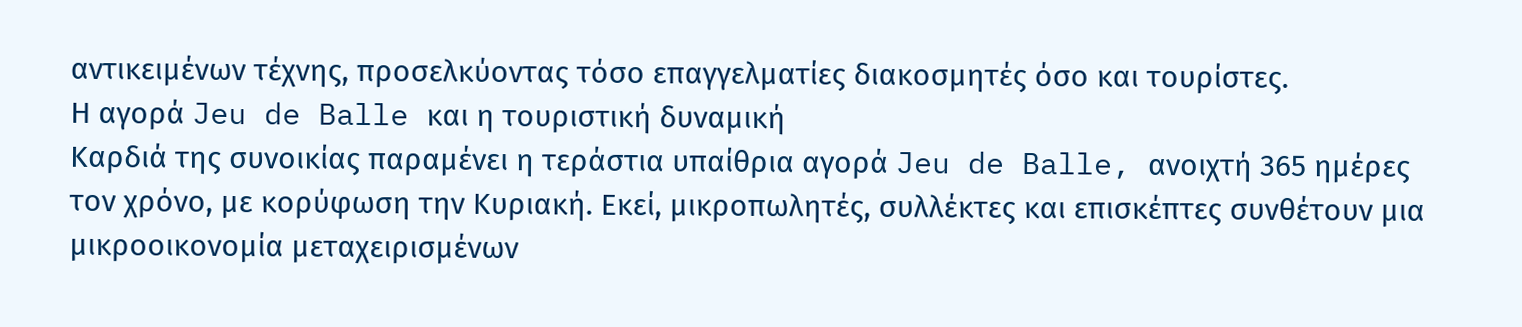αντικειμένων τέχνης, προσελκύοντας τόσο επαγγελματίες διακοσμητές όσο και τουρίστες.
Η αγορά Jeu de Balle και η τουριστική δυναμική
Καρδιά της συνοικίας παραμένει η τεράστια υπαίθρια αγορά Jeu de Balle, ανοιχτή 365 ημέρες τον χρόνο, με κορύφωση την Κυριακή. Εκεί, μικροπωλητές, συλλέκτες και επισκέπτες συνθέτουν μια μικροοικονομία μεταχειρισμένων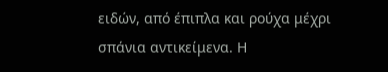ειδών, από έπιπλα και ρούχα μέχρι σπάνια αντικείμενα. Η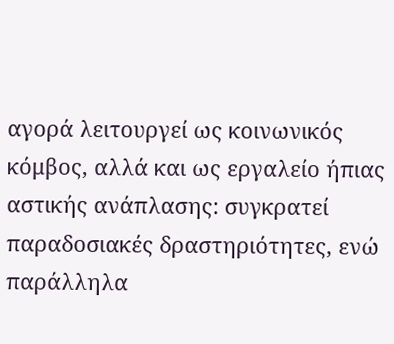αγορά λειτουργεί ως κοινωνικός κόμβος, αλλά και ως εργαλείο ήπιας αστικής ανάπλασης: συγκρατεί παραδοσιακές δραστηριότητες, ενώ παράλληλα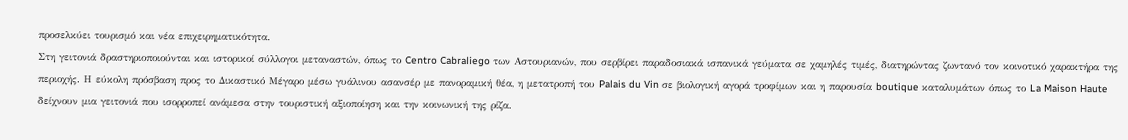προσελκύει τουρισμό και νέα επιχειρηματικότητα.
Στη γειτονιά δραστηριοποιούνται και ιστορικοί σύλλογοι μεταναστών, όπως το Centro Cabraliego των Αστουριανών, που σερβίρει παραδοσιακά ισπανικά γεύματα σε χαμηλές τιμές, διατηρώντας ζωντανό τον κοινοτικό χαρακτήρα της περιοχής. Η εύκολη πρόσβαση προς το Δικαστικό Μέγαρο μέσω γυάλινου ασανσέρ με πανοραμική θέα, η μετατροπή του Palais du Vin σε βιολογική αγορά τροφίμων και η παρουσία boutique καταλυμάτων όπως το La Maison Haute δείχνουν μια γειτονιά που ισορροπεί ανάμεσα στην τουριστική αξιοποίηση και την κοινωνική της ρίζα.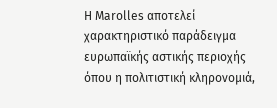Η Marolles αποτελεί χαρακτηριστικό παράδειγμα ευρωπαϊκής αστικής περιοχής όπου η πολιτιστική κληρονομιά,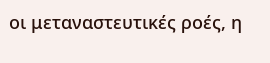οι μεταναστευτικές ροές, η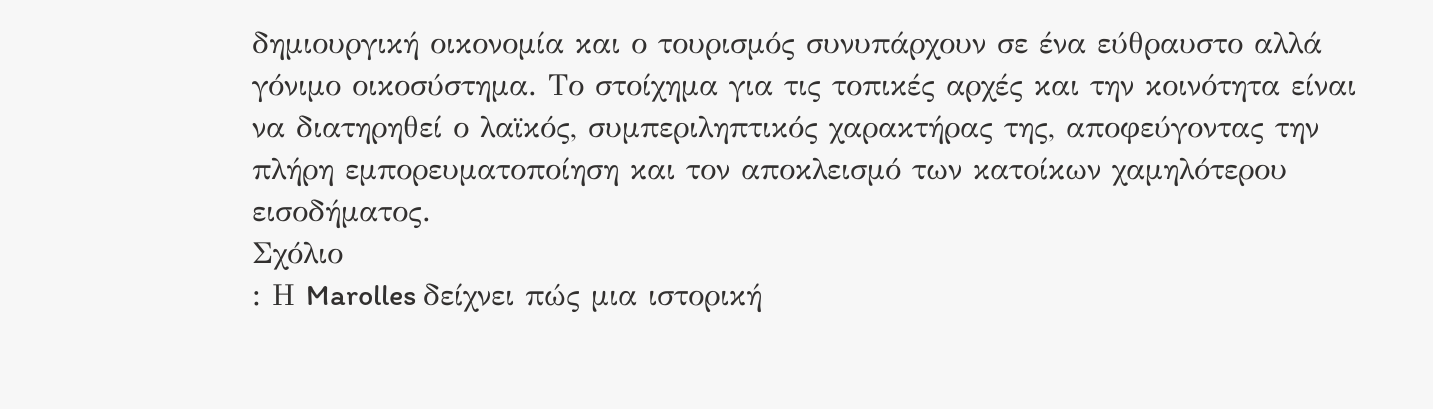δημιουργική οικονομία και ο τουρισμός συνυπάρχουν σε ένα εύθραυστο αλλά γόνιμο οικοσύστημα. Το στοίχημα για τις τοπικές αρχές και την κοινότητα είναι να διατηρηθεί ο λαϊκός, συμπεριληπτικός χαρακτήρας της, αποφεύγοντας την πλήρη εμπορευματοποίηση και τον αποκλεισμό των κατοίκων χαμηλότερου εισοδήματος.
Σχόλιο
: Η Marolles δείχνει πώς μια ιστορική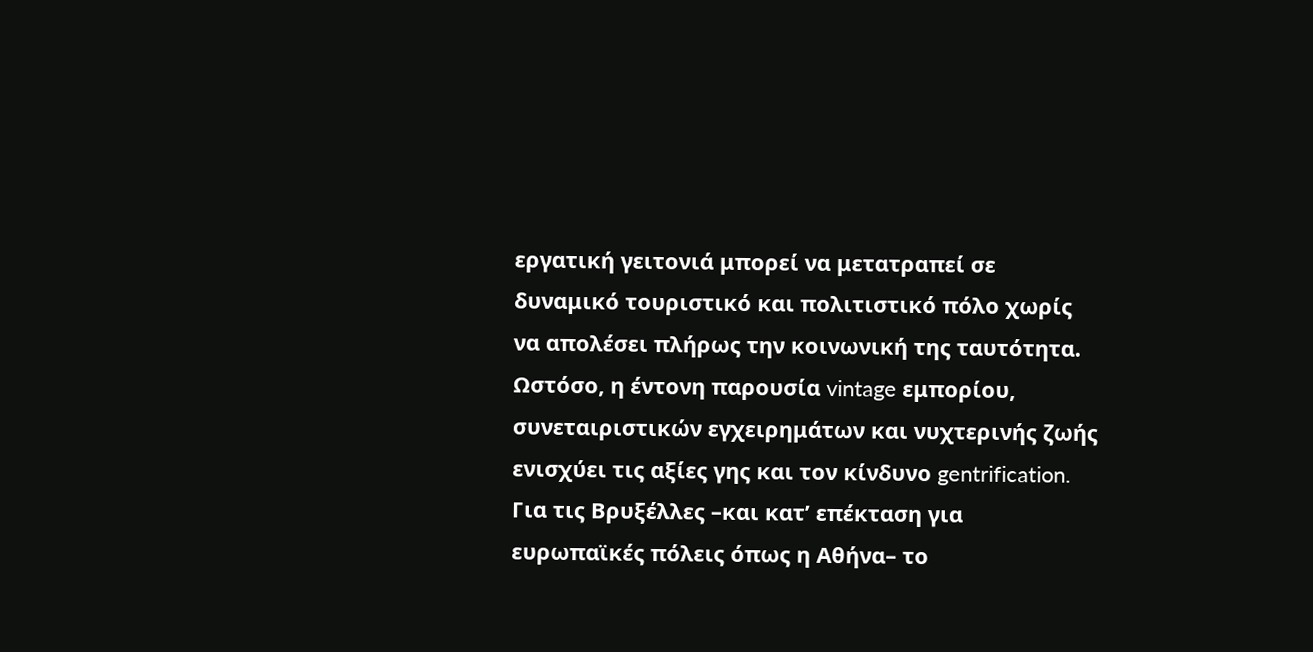εργατική γειτονιά μπορεί να μετατραπεί σε δυναμικό τουριστικό και πολιτιστικό πόλο χωρίς να απολέσει πλήρως την κοινωνική της ταυτότητα. Ωστόσο, η έντονη παρουσία vintage εμπορίου, συνεταιριστικών εγχειρημάτων και νυχτερινής ζωής ενισχύει τις αξίες γης και τον κίνδυνο gentrification. Για τις Βρυξέλλες –και κατ’ επέκταση για ευρωπαϊκές πόλεις όπως η Αθήνα– το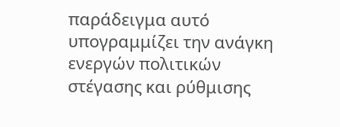παράδειγμα αυτό υπογραμμίζει την ανάγκη ενεργών πολιτικών στέγασης και ρύθμισης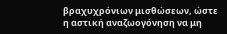βραχυχρόνιων μισθώσεων, ώστε η αστική αναζωογόνηση να μη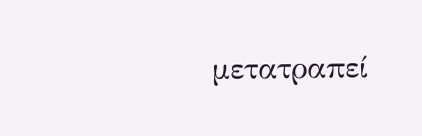μετατραπεί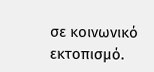σε κοινωνικό εκτοπισμό.